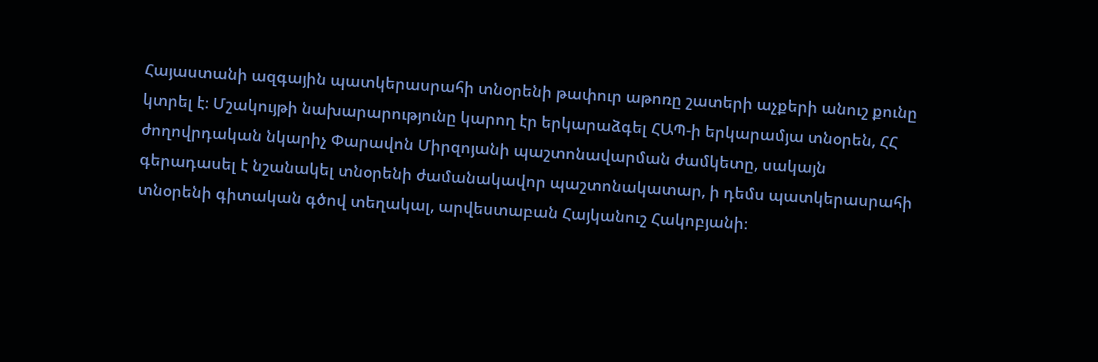Հայաստանի ազգային պատկերասրահի տնօրենի թափուր աթոռը շատերի աչքերի անուշ քունը կտրել է։ Մշակույթի նախարարությունը կարող էր երկարաձգել ՀԱՊ-ի երկարամյա տնօրեն, ՀՀ ժողովրդական նկարիչ Փարավոն Միրզոյանի պաշտոնավարման ժամկետը, սակայն գերադասել է նշանակել տնօրենի ժամանակավոր պաշտոնակատար, ի դեմս պատկերասրահի տնօրենի գիտական գծով տեղակալ, արվեստաբան Հայկանուշ Հակոբյանի։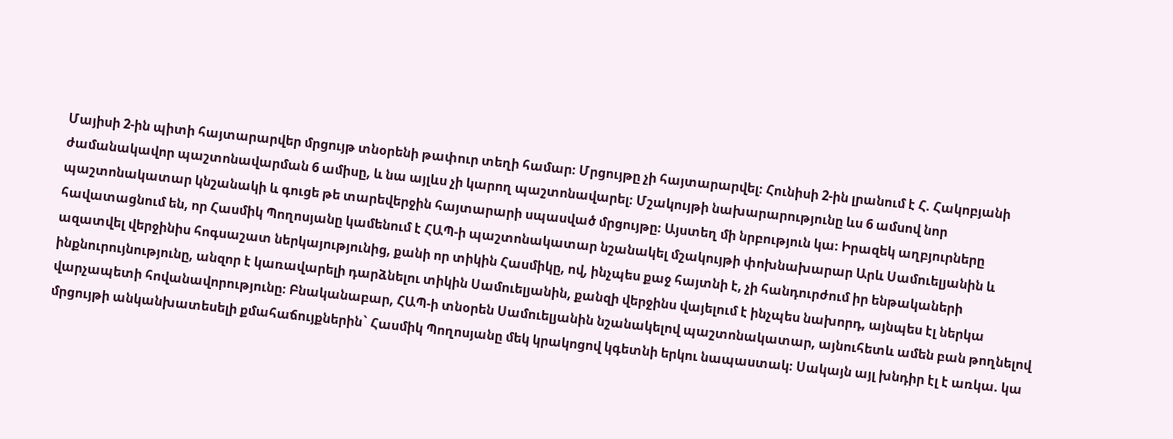Մայիսի 2-ին պիտի հայտարարվեր մրցույթ տնօրենի թափուր տեղի համար։ Մրցույթը չի հայտարարվել։ Հունիսի 2-ին լրանում է Հ. Հակոբյանի ժամանակավոր պաշտոնավարման 6 ամիսը, և նա այլևս չի կարող պաշտոնավարել։ Մշակույթի նախարարությունը ևս 6 ամսով նոր պաշտոնակատար կնշանակի և գուցե թե տարեվերջին հայտարարի սպասված մրցույթը։ Այստեղ մի նրբություն կա։ Իրազեկ աղբյուրները հավատացնում են, որ Հասմիկ Պողոսյանը կամենում է ՀԱՊ-ի պաշտոնակատար նշանակել մշակույթի փոխնախարար Արև Սամուելյանին և ազատվել վերջինիս հոգսաշատ ներկայությունից, քանի որ տիկին Հասմիկը, ով, ինչպես քաջ հայտնի է, չի հանդուրժում իր ենթակաների ինքնուրույնությունը, անզոր է կառավարելի դարձնելու տիկին Սամուելյանին, քանզի վերջինս վայելում է ինչպես նախորդ, այնպես էլ ներկա վարչապետի հովանավորությունը։ Բնականաբար, ՀԱՊ-ի տնօրեն Սամուելյանին նշանակելով պաշտոնակատար, այնուհետև ամեն բան թողնելով մրցույթի անկանխատեսելի քմահաճույքներին` Հասմիկ Պողոսյանը մեկ կրակոցով կգետնի երկու նապաստակ։ Սակայն այլ խնդիր էլ է առկա. կա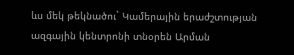ևս մեկ թեկնածու` Կամերային երաժշտության ազգային կենտրոնի տնօրեն Արման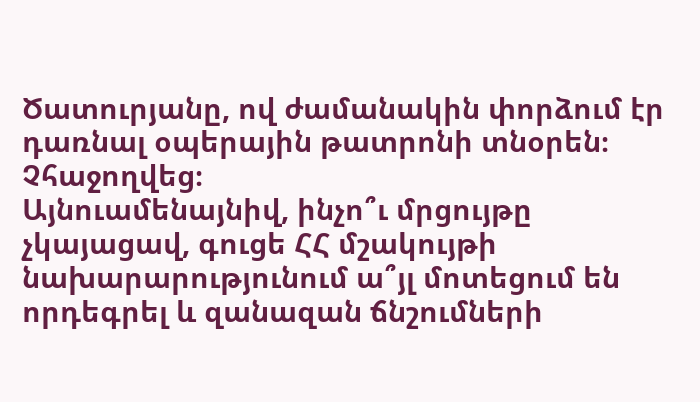Ծատուրյանը, ով ժամանակին փորձում էր դառնալ օպերային թատրոնի տնօրեն։ Չհաջողվեց։
Այնուամենայնիվ, ինչո՞ւ մրցույթը չկայացավ, գուցե ՀՀ մշակույթի նախարարությունում ա՞յլ մոտեցում են որդեգրել և զանազան ճնշումների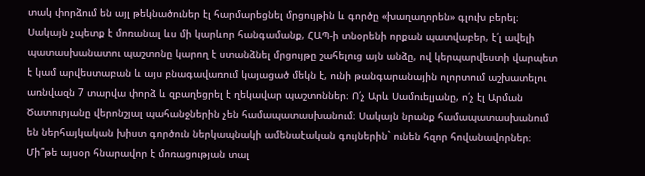տակ փորձում են այլ թեկնածուներ էլ հարմարեցնել մրցույթին և գործը «խաղաղորեն» գլուխ բերել։ Սակայն չպետք է մոռանալ ևս մի կարևոր հանգամանք, ՀԱՊ-ի տնօրենի որքան պատվաբեր, է՛լ ավելի պատասխանատու պաշտոնը կարող է ստանձնել մրցույթը շահելուց այն անձը, ով կերպարվեստի վարպետ է կամ արվեստաբան և այս բնագավառում կայացած մեկն է, ունի թանգարանային ոլորտում աշխատելու առնվազն 7 տարվա փորձ և զբաղեցրել է ղեկավար պաշտոններ։ Ո՛չ Արև Սամուելյանը, ո՛չ էլ Արման Ծատուրյանը վերոնշյալ պահանջներին չեն համապատասխանում։ Սակայն նրանք համապատասխանում են ներհայկական խիստ գործուն ներկապնակի ամենաէական գույներին` ունեն հզոր հովանավորներ։ Մի՞թե այսօր հնարավոր է մոռացության տալ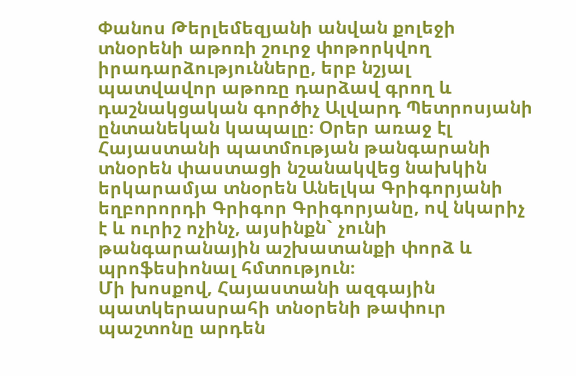Փանոս Թերլեմեզյանի անվան քոլեջի տնօրենի աթոռի շուրջ փոթորկվող իրադարձությունները, երբ նշյալ պատվավոր աթոռը դարձավ գրող և դաշնակցական գործիչ Ալվարդ Պետրոսյանի ընտանեկան կապալը։ Օրեր առաջ էլ Հայաստանի պատմության թանգարանի տնօրեն փաստացի նշանակվեց նախկին երկարամյա տնօրեն Անելկա Գրիգորյանի եղբորորդի Գրիգոր Գրիգորյանը, ով նկարիչ է և ուրիշ ոչինչ, այսինքն` չունի թանգարանային աշխատանքի փորձ և պրոֆեսիոնալ հմտություն։
Մի խոսքով, Հայաստանի ազգային պատկերասրահի տնօրենի թափուր պաշտոնը արդեն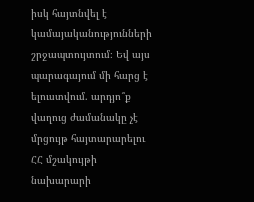իսկ հայտնվել է կամայականությունների շրջապտույտում։ Եվ այս պարագայում մի հարց է ելուստվում. արդյո՞ք վաղուց ժամանակը չէ մրցույթ հայտարարելու ՀՀ մշակույթի նախարարի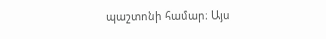պաշտոնի համար։ Այս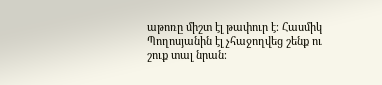աթոռը միշտ էլ թափուր է։ Հասմիկ Պողոսյանին էլ չհաջողվեց շենք ու շուք տալ նրան։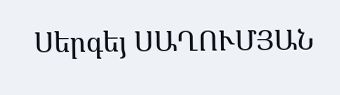Սերգեյ ՍԱՂՈՒՄՅԱՆ